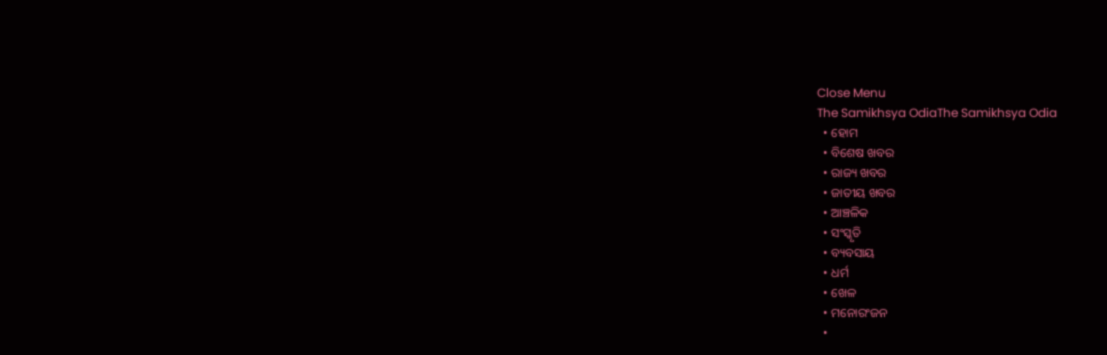Close Menu
The Samikhsya OdiaThe Samikhsya Odia
  • ହୋମ
  • ବିଶେଷ ଖବର
  • ରାଜ୍ୟ ଖବର
  • ଜାତୀୟ ଖବର
  • ଆଞ୍ଚଳିକ
  • ସଂସ୍କୃତି
  • ବ୍ୟବସାୟ
  • ଧର୍ମ
  • ଖେଳ
  • ମନୋରଂଜନ
  •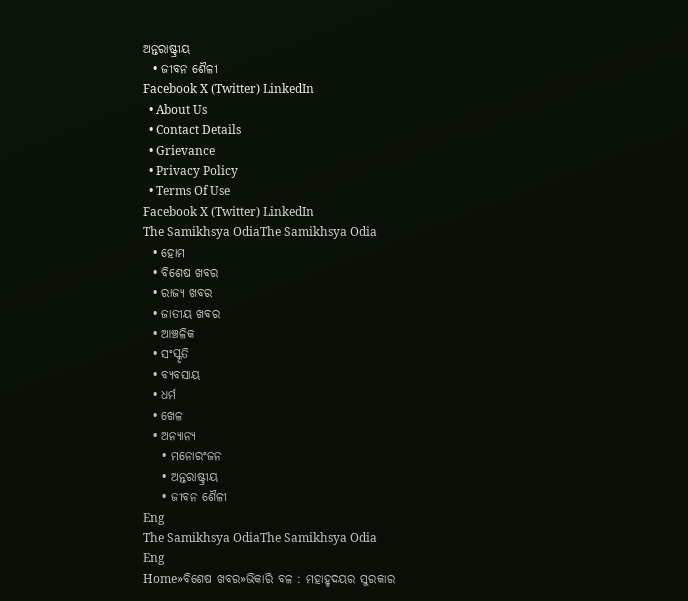ଅନ୍ତରାଷ୍ଟ୍ରୀୟ
  • ଜୀବନ ଶୈଳୀ
Facebook X (Twitter) LinkedIn
  • About Us
  • Contact Details
  • Grievance
  • Privacy Policy
  • Terms Of Use
Facebook X (Twitter) LinkedIn
The Samikhsya OdiaThe Samikhsya Odia
  • ହୋମ
  • ବିଶେଷ ଖବର
  • ରାଜ୍ୟ ଖବର
  • ଜାତୀୟ ଖବର
  • ଆଞ୍ଚଳିକ
  • ସଂସ୍କୃତି
  • ବ୍ୟବସାୟ
  • ଧର୍ମ
  • ଖେଳ
  • ଅନ୍ୟାନ୍ୟ
    • ମନୋରଂଜନ
    • ଅନ୍ତରାଷ୍ଟ୍ରୀୟ
    • ଜୀବନ ଶୈଳୀ
Eng
The Samikhsya OdiaThe Samikhsya Odia
Eng
Home»ବିଶେଷ ଖବର»ଭିକାରି ବଳ : ମହାହୃଦୟର ସୁରକାର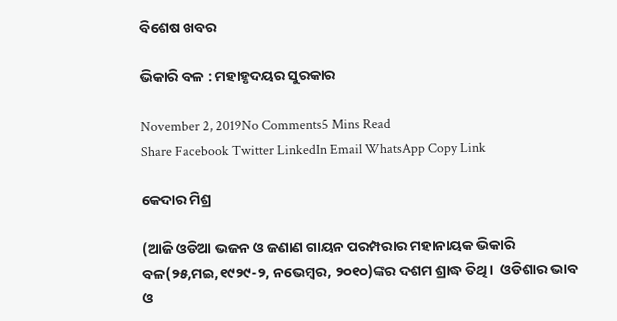ବିଶେଷ ଖବର

ଭିକାରି ବଳ : ମହାହୃଦୟର ସୁରକାର

November 2, 2019No Comments5 Mins Read
Share Facebook Twitter LinkedIn Email WhatsApp Copy Link

କେଦାର ମିଶ୍ର

(ଆଜି ଓଡିଆ ଭଜନ ଓ ଜଣାଣ ଗାୟନ ପରମ୍ପରାର ମହାନାୟକ ଭିକାରି ବଳ(୨୫,ମଇ,୧୯୨୯-୨, ନଭେମ୍ବର, ୨୦୧୦)ଙ୍କର ଦଶମ ଶ୍ରାଦ୍ଧ ତିଥି।  ଓଡିଶାର ଭାବ ଓ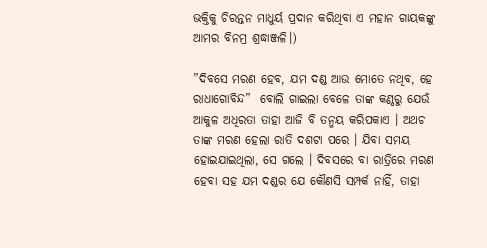ଭକ୍ତିକୁ ଚିରନ୍ତନ ମାଧୁର୍ୟ ପ୍ରଦାନ କରିଥିବା ଏ ମହାନ ଗାୟକଙ୍କୁ ଆମର ବିନମ୍ର ଶ୍ରଦ୍ଧାଞ୍ଜଳି।)

”ଦିବସେ ମରଣ ହେବ, ଯମ ଦଣ୍ଡ ଆଉ ମୋତେ ନଥିବ, ହେ ରାଧାଗୋବିନ୍ଦ”  ବୋଲି ଗାଇଲା ବେଳେ ତାଙ୍କ କଣ୍ଠରୁ ଯେଉଁ ଆକୁଳ ଅଧିରତା ତାହା ଆଜି ବି ତନ୍ମୟ କରିପକାଏ । ଅଥଚ ତାଙ୍କ ମରଣ ହେଲା ରାତି ଦଶଟା ପରେ । ଯିବା ସମୟ ହୋଇଯାଇଥିଲା, ସେ ଗଲେ । ଦିବସରେ ବା ରାତ୍ରିରେ ମରଣ ହେବା ସହ ଯମ ଦଣ୍ଡର ଯେ କୌଣସି ସମ୍ପର୍କ ନାହିଁ, ତାହା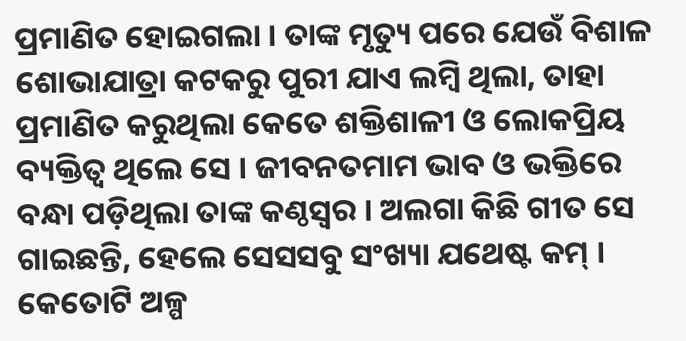ପ୍ରମାଣିତ ହୋଇଗଲା । ତାଙ୍କ ମୃତ୍ୟୁ ପରେ ଯେଉଁ ବିଶାଳ ଶୋଭାଯାତ୍ରା କଟକରୁ ପୁରୀ ଯାଏ ଲମ୍ବି ଥିଲା, ତାହା ପ୍ରମାଣିତ କରୁଥିଲା କେତେ ଶକ୍ତିଶାଳୀ ଓ ଲୋକପ୍ରିୟ ବ୍ୟକ୍ତିତ୍ବ ଥିଲେ ସେ । ଜୀବନତମାମ ଭାବ ଓ ଭକ୍ତିରେ ବନ୍ଧା ପଡ଼ିଥିଲା ତାଙ୍କ କଣ୍ଠସ୍ବର । ଅଲଗା କିଛି ଗୀତ ସେ ଗାଇଛନ୍ତି, ହେଲେ ସେସସବୁ ସଂଖ୍ୟା ଯଥେଷ୍ଟ କମ୍‌ । କେତୋଟି ଅଳ୍ପ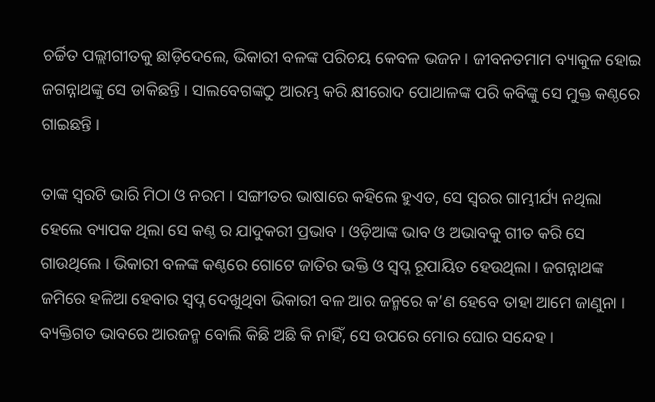ଚର୍ଚ୍ଚିତ ପଲ୍ଲୀଗୀତକୁ ଛାଡ଼ିଦେଲେ, ଭିକାରୀ ବଳଙ୍କ ପରିଚୟ କେବଳ ଭଜନ । ଜୀବନତମାମ ବ୍ୟାକୁଳ ହୋଇ ଜଗନ୍ନାଥଙ୍କୁ ସେ ଡାକିଛନ୍ତି । ସାଲବେଗଙ୍କଠୁ ଆରମ୍ଭ କରି କ୍ଷୀରୋଦ ପୋଥାଳଙ୍କ ପରି କବିଙ୍କୁ ସେ ମୁକ୍ତ କଣ୍ଠରେ ଗାଇଛନ୍ତି ।

ତାଙ୍କ ସ୍ବରଟି ଭାରି ମିଠା ଓ ନରମ । ସଙ୍ଗୀତର ଭାଷାରେ କହିଲେ ହୁଏତ, ସେ ସ୍ବରର ଗାମ୍ଭୀର୍ଯ୍ୟ ନଥିଲା ହେଲେ ବ୍ୟାପକ ଥିଲା ସେ କଣ୍ଠ ର ଯାଦୁକରୀ ପ୍ରଭାବ । ଓଡ଼ିଆଙ୍କ ଭାବ ଓ ଅଭାବକୁ ଗୀତ କରି ସେ ଗାଉଥିଲେ । ଭିକାରୀ ବଳଙ୍କ କଣ୍ଠରେ ଗୋଟେ ଜାତିର ଭକ୍ତି ଓ ସ୍ବପ୍ନ ରୂପାୟିତ ହେଉଥିଲା । ଜଗନ୍ନାଥଙ୍କ ଜମିରେ ହଳିଆ ହେବାର ସ୍ବପ୍ନ ଦେଖୁଥିବା ଭିକାରୀ ବଳ ଆର ଜନ୍ମରେ କ’ଣ ହେବେ ତାହା ଆମେ ଜାଣୁନା । ବ୍ୟକ୍ତିଗତ ଭାବରେ ଆରଜନ୍ମ ବୋଲି କିଛି ଅଛି କି ନାହିଁ, ସେ ଉପରେ ମୋର ଘୋର ସନ୍ଦେହ ।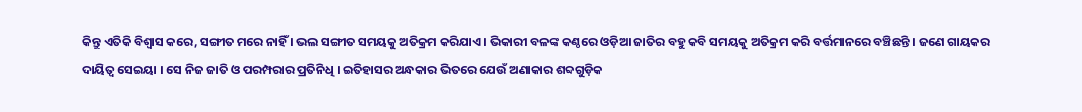କିନ୍ତୁ ଏତିକି ବିଶ୍ବାସ କରେ, ସଙ୍ଗୀତ ମରେ ନାହିଁ । ଭଲ ସଙ୍ଗୀତ ସମୟକୁ ଅତିକ୍ରମ କରିଯାଏ । ଭିକାରୀ ବଳଙ୍କ କଣ୍ଠରେ ଓଡ଼ିଆ ଜାତିର ବହୁ କବି ସମୟକୁ ଅତିକ୍ରମ କରି ବର୍ତ୍ତମାନରେ ବଞ୍ଚିଛନ୍ତି । ଜଣେ ଗାୟକର ଦାୟିତ୍ବ ସେଇୟା । ସେ ନିଜ ଜାତି ଓ ପରମ୍ପରାର ପ୍ରତିନିଧି । ଇତିହାସର ଅନ୍ଧକାର ଭିତରେ ଯେଉଁ ଅଣାକାର ଶବ୍ଦଗୁଡ଼ିକ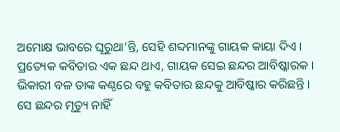ଅମୋକ୍ଷ ଭାବରେ ଘୂରୁଥା’ନ୍ତି, ସେହି ଶବ୍ଦମାନଙ୍କୁ ଗାୟକ କାୟା ଦିଏ । ପ୍ରତ୍ୟେକ କବିତାର ଏକ ଛନ୍ଦ ଥାଏ, ଗାୟକ ସେଇ ଛନ୍ଦର ଆବିଷ୍କାରକ । ଭିକାରୀ ବଳ ତାଙ୍କ କଣ୍ଠରେ ବହୁ କବିତାର ଛନ୍ଦକୁ ଆବିଷ୍କାର କରିଛନ୍ତି । ସେ ଛନ୍ଦର ମୃତ୍ୟୁ ନାହିଁ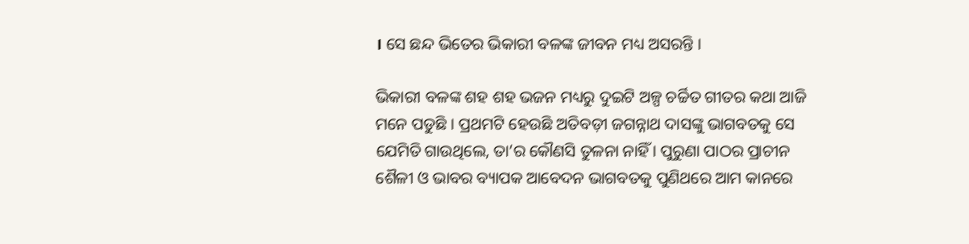। ସେ ଛନ୍ଦ ଭିତେର ଭିକାରୀ ବଳଙ୍କ ଜୀବନ ମଧ୍ୟ ଅସରନ୍ତି ।

ଭିକାରୀ ବଳଙ୍କ ଶହ ଶହ ଭଜନ ମଧ୍ୟରୁ ଦୁଇଟି ଅଳ୍ପ ଚର୍ଚ୍ଚିତ ଗୀତର କଥା ଆଜି ମନେ ପଡୁଛି । ପ୍ରଥମଟି ହେଉଛି ଅତିବଡ଼ୀ ଜଗନ୍ନାଥ ଦାସଙ୍କୁ ଭାଗବତକୁ ସେ ଯେମିତି ଗାଉଥିଲେ, ତା’ର କୌଣସି ତୁଳନା ନାହିଁ । ପୁରୁଣା ପାଠର ପ୍ରାଚୀନ ଶୈଳୀ ଓ ଭାବର ବ୍ୟାପକ ଆବେଦନ ଭାଗବତକୁ ପୁଣିଥରେ ଆମ କାନରେ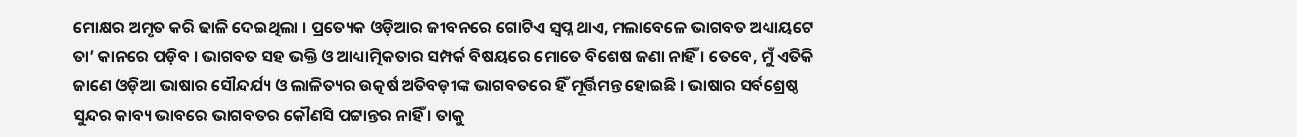ମୋକ୍ଷର ଅମୃତ କରି ଢାଳି ଦେଇଥିଲା । ପ୍ରତ୍ୟେକ ଓଡ଼ିଆର ଜୀବନରେ ଗୋଟିଏ ସ୍ବପ୍ନ ଥାଏ, ମଲାବେଳେ ଭାଗବତ ଅଧ୍ୟାୟଟେ ତା’ କାନରେ ପଡ଼ିବ । ଭାଗବତ ସହ ଭକ୍ତି ଓ ଆଧ୍ୟାତ୍ମିକତାର ସମ୍ପର୍କ ବିଷୟରେ ମୋତେ ବିଶେଷ ଜଣା ନାହିଁ । ତେବେ, ମୁଁ ଏତିକି ଜାଣେ ଓଡ଼ିଆ ଭାଷାର ସୌନ୍ଦର୍ଯ୍ୟ ଓ ଲାଳିତ୍ୟର ଉତ୍କର୍ଷ ଅତିବଡ଼ୀଙ୍କ ଭାଗବତରେ ହିଁ ମୂର୍ତ୍ତିମନ୍ତ ହୋଇଛି । ଭାଷାର ସର୍ବଶ୍ରେଷ୍ଠ ସୁନ୍ଦର କାବ୍ୟ ଭାବରେ ଭାଗବତର କୌଣସି ପଟ୍ଟାନ୍ତର ନାହିଁ । ତାକୁ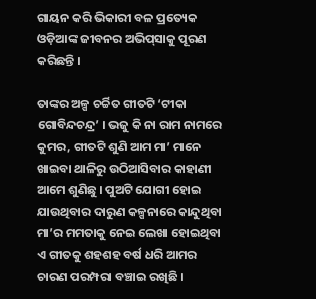ଗାୟନ କରି ଭିକାରୀ ବଳ ପ୍ରତ୍ୟେକ ଓଡ଼ିଆଙ୍କ ଜୀବନର ଅଭିପ୍‌ସାକୁ ପୂରଣ କରିଛନ୍ତି ।

ତାଙ୍କର ଅଳ୍ପ ଚର୍ଚ୍ଚିତ ଗୀତଟି ‘ଟୀକା ଗୋବିନ୍ଦଚନ୍ଦ୍ର’ । ଭଜୁ କି ନା ରାମ ନାମରେ କୁମର, ଗୀତଟି ଶୁଣି ଆମ ମା’ ମାନେ ଖାଇବା ଥାଳିରୁ ଉଠିଆସିବାର କାହାଣୀ ଆମେ ଶୁଣିଛୁ । ପୁଅଟି ଯୋଗୀ ହୋଇ ଯାଉଥିବାର ଦାରୁଣ କଳ୍ପନାରେ କାନ୍ଦୁଥିବା ମା’ର ମମତାକୁ ନେଇ ଲେଖା ହୋଇଥିବା ଏ ଗୀତକୁ ଶହଶହ ବର୍ଷ ଧରି ଆମର ଚାରଣ ପରମ୍ପରା ବଞ୍ଚାଇ ରଖିଛି ।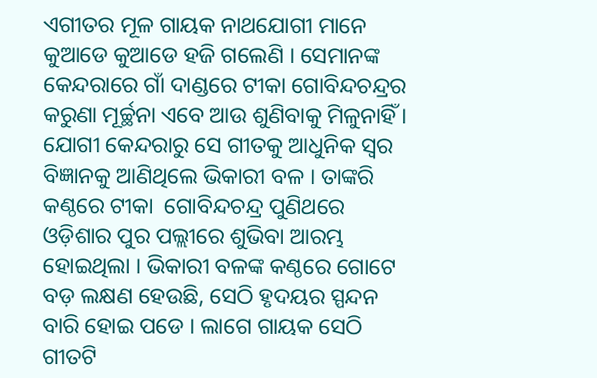ଏଗୀତର ମୂଳ ଗାୟକ ନାଥଯୋଗୀ ମାନେ କୁଆଡେ କୁଆଡେ ହଜି ଗଲେଣି । ସେମାନଙ୍କ କେନ୍ଦରାରେ ଗାଁ ଦାଣ୍ଡରେ ଟୀକା ଗୋବିନ୍ଦଚନ୍ଦ୍ରର କରୁଣା ମୂର୍ଚ୍ଛନା ଏବେ ଆଉ ଶୁଣିବାକୁ ମିଳୁନାହିଁ ।  ଯୋଗୀ କେନ୍ଦରାରୁ ସେ ଗୀତକୁ ଆଧୁନିକ ସ୍ବର ବିଜ୍ଞାନକୁ ଆଣିଥିଲେ ଭିକାରୀ ବଳ । ତାଙ୍କରି କଣ୍ଠରେ ଟୀକା  ଗୋବିନ୍ଦଚନ୍ଦ୍ର ପୁଣିଥରେ ଓଡ଼ିଶାର ପୁର ପଲ୍ଲୀରେ ଶୁଭିବା ଆରମ୍ଭ ହୋଇଥିଲା । ଭିକାରୀ ବଳଙ୍କ କଣ୍ଠରେ ଗୋଟେ ବଡ଼ ଲକ୍ଷଣ ହେଉଛି, ସେଠି ହୃଦୟର ସ୍ପନ୍ଦନ ବାରି ହୋଇ ପଡେ । ଲାଗେ ଗାୟକ ସେଠି ଗୀତଟି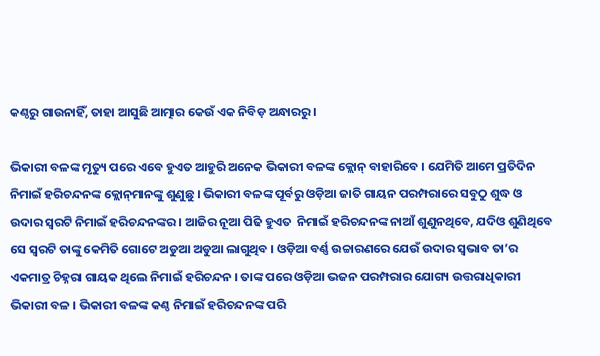କଣ୍ଠରୁ ଗାଉନାହିଁ, ତାହା ଆସୁଛି ଆତ୍ମାର କେଉଁ ଏକ ନିବିଡ଼ ଅନ୍ଧାରରୁ ।

ଭିକାରୀ ବଳଙ୍କ ମୃତ୍ୟୁ ପରେ ଏବେ ହୁଏତ ଆହୁରି ଅନେକ ଭିକାରୀ ବଳଙ୍କ କ୍ଲୋନ୍‌ ବାହାରିବେ । ଯେମିତି ଆମେ ପ୍ରତିଦିନ ନିମାଇଁ ହରିଚନ୍ଦନଙ୍କ କ୍ଲୋନ୍‌ମାନଙ୍କୁ ଶୁଣୁଛୁ । ଭିକାରୀ ବଳଙ୍କ ପୂର୍ବରୁ ଓଡ଼ିଆ ଜାତି ଗାୟନ ପରମ୍ପରାରେ ସବୁଠୁ ଶୁଦ୍ଧ ଓ ଉଦାର ସ୍ବରଟି ନିମାଇଁ ହରିଚନ୍ଦନଙ୍କର । ଆଜିର ନୂଆ ପିଢି ହୁଏତ  ନିମାଇଁ ହରିଚନ୍ଦନଙ୍କ ନାଆଁ ଶୁଣୁନଥିବେ, ଯଦିଓ ଶୁଣିଥିବେ ସେ ସ୍ବରଟି ତାଙ୍କୁ କେମିତି ଗୋଟେ ଅଡୁଆ ଅଡୁଆ ଲାଗୁଥିବ । ଓଡ଼ିଆ ବର୍ଣ୍ଣ ଉଚ୍ଚାରଣରେ ଯେଉଁ ଉଦାର ସ୍ବଭାବ ତା’ର ଏକମାତ୍ର ଚିହ୍ନରା ଗାୟକ ଥିଲେ ନିମାଇଁ ହରିଚନ୍ଦନ । ତାଙ୍କ ପରେ ଓଡ଼ିଆ ଭଜନ ପରମ୍ପରାର ଯୋଗ୍ୟ ଉତ୍ତରାଧିକାରୀ ଭିକାରୀ ବଳ । ଭିକାରୀ ବଳଙ୍କ କଣ୍ଠ ନିମାଇଁ ହରିଚନ୍ଦନଙ୍କ ପରି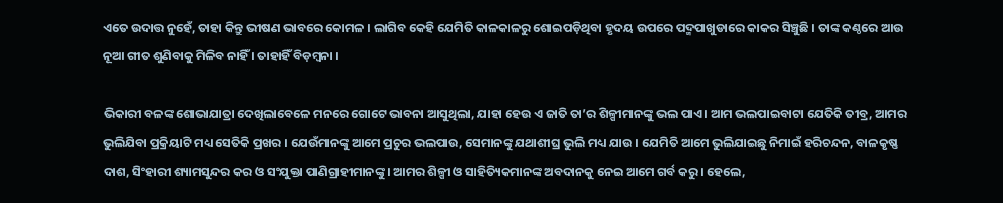ଏତେ ଉଦାତ୍ତ ନୁହେଁ, ତାହା କିନ୍ତୁ ଭୀଷଣ ଭାବରେ କୋମଳ । ଲାଗିବ କେହି ଯେମିତି କାଳକାଳରୁ ଶୋଇପଡ଼ିଥିବା ହୃଦୟ ଉପରେ ପଦ୍ମପାଖୁଡାରେ କାକର ସିଞ୍ଚୁଛି । ତାଙ୍କ କଣ୍ଠରେ ଆଉ ନୂଆ ଗୀତ ଶୁଣିବାକୁ ମିଳିବ ନାହିଁ । ତାହାହିଁ ବିଡ଼ମ୍ବନା ।

ଭିକାରୀ ବଳଙ୍କ ଶୋଭାଯାତ୍ରା ଦେଖିଲାବେଳେ ମନରେ ଗୋଟେ ଭାବନା ଆସୁଥିଲା, ଯାହା ହେଉ ଏ ଜାତି ତା’ର ଶିଳ୍ପୀମାନଙ୍କୁ ଭଲ ପାଏ । ଆମ ଭଲପାଇବାଟା ଯେତିକି ତୀବ୍ର, ଆମର ଭୁଲିଯିବା ପ୍ରକ୍ରିୟାଟି ମଧ୍ୟ ସେତିକି ପ୍ରଖର । ଯେଉଁମାନଙ୍କୁ ଆମେ ପ୍ରଚୁର ଭଲପାଉ, ସେମାନଙ୍କୁ ଯଥାଶୀଘ୍ର ଭୁଲି ମଧ୍ୟ ଯାଉ । ଯେମିତି ଆମେ ଭୁଲିଯାଇଛୁ ନିମାଇଁ ହରିଚନ୍ଦନ, ବାଳକୃଷ୍ଣ ଦାଶ, ସିଂହାରୀ ଶ୍ୟାମସୁନ୍ଦର କର ଓ ସଂଯୁକ୍ତା ପାଣିଗ୍ରାହୀମାନଙ୍କୁ । ଆମର ଶିଳ୍ପୀ ଓ ସାହିତ୍ୟିକମାନଙ୍କ ଅବଦାନକୁ ନେଇ ଆମେ ଗର୍ବ କରୁ । ହେଲେ,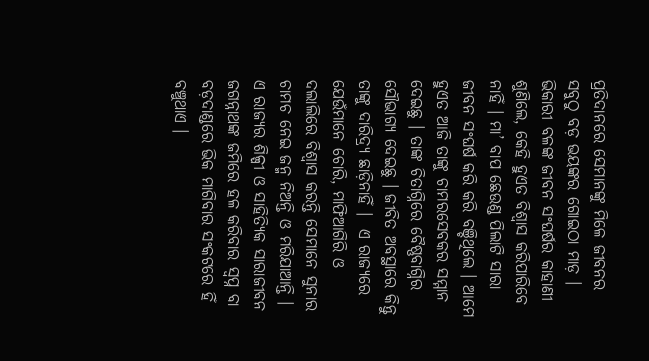ପ୍ରତିଦାନରେ ସେମାନଙ୍କୁ ମିଳେ ଜୀବନର ସବୁଠୁ ବଡ଼ ଭୟଙ୍କର ଗୋଇଠା ମାଡ଼ । ଭିକାରୀ ବଳଙ୍କ ଜୀବନ ସଂଘର୍ଷର କାହାଣୀ ଶୁଣିଲେ, କେହି ହୁଏତ ବିଶ୍ବାସ କରିପାରିବେ ନାହିଁ । ମା’ ବାପ ଛେଉଣ୍ଡ ପିଲାଟି ସାରା ଜୀବନ ସଂଘର୍ଷ କରି କରି ବଞ୍ଚିଥିଲେ । ଆମେ ହୁଏତ ଆଜି ତାଙ୍କୁ ଚାମରସେବକର ସମ୍ମାନ ଦେଇଛୁ । ତାଙ୍କ ଚିତାଗ୍ନିରେ ବୈଷ୍ଣବାଗ୍ନିର ସୌଭାଗ୍ୟ ଦେଇଛୁ । ଜୀବିତ ଅବସ୍ଥାରେ କିନ୍ତୁ ତାଙ୍କୁ ଦାରିଦ୍ର୍ୟ ଛାଡ଼ିନାହିଁ ।  ଏ ରାଜ୍ୟରେ ଯେଉଁମାନେ ଚୋରି, ମାଫିଆଗିରି ଓ ଦଲାଲିରେ ବିଶ୍ବାସ କରନ୍ତି ସେମାନେ ସୁନାର ଚାମଚ ନେଇ ଜନ୍ମ ନିଅନ୍ତି ଓ ମରିଯାଆନ୍ତି । ଏ ରାଜ୍ୟର ଶିଳ୍ପୀ ଓ ସାହିତ୍ୟିକ ସାରାଜୀବନ ଜଗନ୍ନାଥଙ୍କ ଜମିରେ ହଳ କରିବାର ସ୍ବପ୍ନ ବା ବଡ଼ଦାଣ୍ଡରେ ଭିକ ମାଗିବାର ସଂକଟରେ ହିଁ ବଞ୍ଚୁଥାଏ ।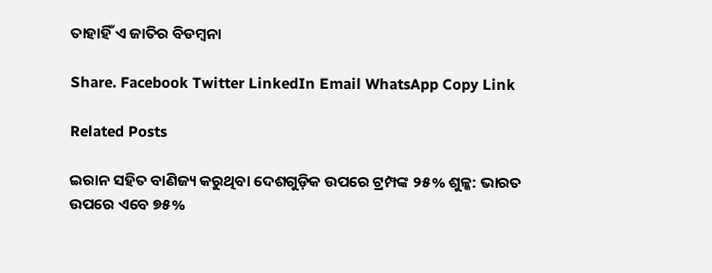ତାହାହିଁ ଏ ଜାତିର ବିଡମ୍ବନା

Share. Facebook Twitter LinkedIn Email WhatsApp Copy Link

Related Posts

ଇରାନ ସହିତ ବାଣିଜ୍ୟ କରୁଥିବା ଦେଶଗୁଡ଼ିକ ଉପରେ ଟ୍ରମ୍ପଙ୍କ ୨୫% ଶୁଳ୍କ: ଭାରତ ଉପରେ ଏବେ ୭୫%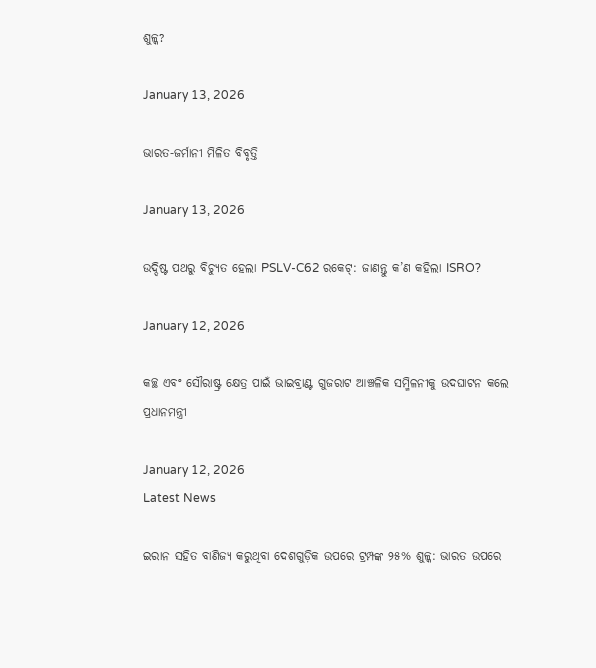ଶୁଳ୍କ?

January 13, 2026

ଭାରତ-ଜର୍ମାନୀ ମିଳିତ ବିବୃତ୍ତି

January 13, 2026

ଉଦ୍ଦିଷ୍ଟ ପଥରୁ ବିଚ୍ୟୁତ ହେଲା PSLV-C62 ରକେଟ୍: ଜାଣନ୍ତୁ କ’ଣ କହିଲା ISRO?

January 12, 2026

କଚ୍ଛ ଏବଂ ସୌରାଷ୍ଟ୍ର କ୍ଷେତ୍ର ପାଇଁ ଭାଇବ୍ରାଣ୍ଟ ଗୁଜରାଟ ଆଞ୍ଚଳିକ ସମ୍ମିଳନୀକୁ ଉଦଘାଟନ କଲେ ପ୍ରଧାନମନ୍ତ୍ରୀ

January 12, 2026
Latest News

ଇରାନ ସହିତ ବାଣିଜ୍ୟ କରୁଥିବା ଦେଶଗୁଡ଼ିକ ଉପରେ ଟ୍ରମ୍ପଙ୍କ ୨୫% ଶୁଳ୍କ: ଭାରତ ଉପରେ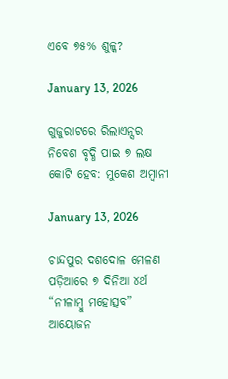ଏବେ ୭୫% ଶୁଳ୍କ?

January 13, 2026

ଗୁଜୁରାଟରେ ରିଲାଏନ୍ସର ନିବେଶ ବୃଦ୍ଧି ପାଇ ୭ ଲକ୍ଷ କୋଟି ହେବ: ମୁକେଶ ଅମ୍ବାନୀ

January 13, 2026

ଚାନ୍ଦପୁର ଦଶଦୋଳ ମେଳଣ ପଡ଼ିଆରେ ୭ ଦିନିଆ ୪ର୍ଥ “ନୀଳାମ୍ବୁ ମହୋତ୍ସବ” ଆୟୋଜନ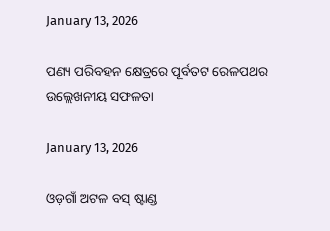January 13, 2026

ପଣ୍ୟ ପରିବହନ କ୍ଷେତ୍ରରେ ପୂର୍ବତଟ ରେଳପଥର ଉଲ୍ଲେଖନୀୟ ସଫଳତା

January 13, 2026

ଓଡ଼ଗାଁ ଅଟଳ ବସ୍ ଷ୍ଟାଣ୍ଡ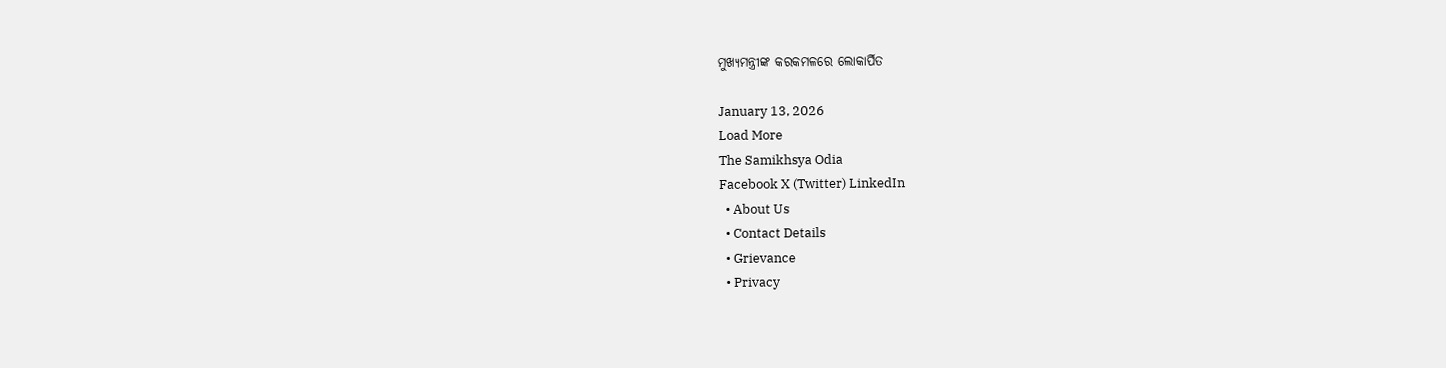ମୁଖ୍ୟମନ୍ତ୍ରୀଙ୍କ କରକମଳରେ ଲୋକାର୍ପିତ

January 13, 2026
Load More
The Samikhsya Odia
Facebook X (Twitter) LinkedIn
  • About Us
  • Contact Details
  • Grievance
  • Privacy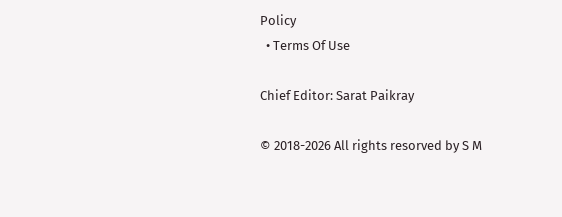Policy
  • Terms Of Use

Chief Editor: Sarat Paikray

© 2018-2026 All rights resorved by S M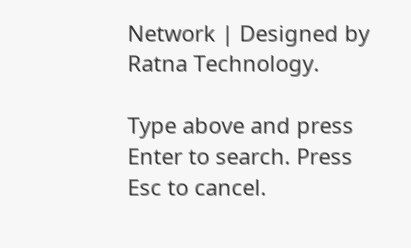Network | Designed by Ratna Technology.

Type above and press Enter to search. Press Esc to cancel.